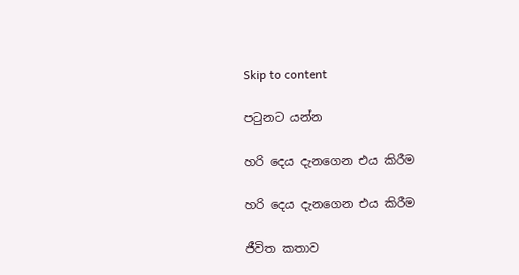Skip to content

පටුනට යන්න

හරි දෙය දැනගෙන එය කිරීම

හරි දෙය දැනගෙන එය කිරීම

ජීවිත කතාව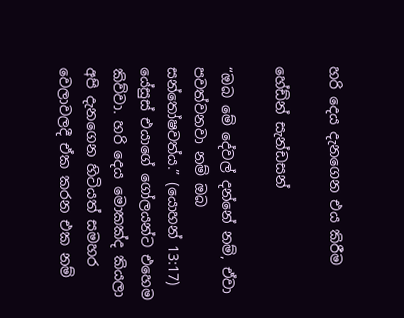හරි දෙය දැනගෙන එය කිරීම

හේඩ්න් සැන්ඩසන්

“ඔබ මේ දේවල් දන්නේ නම්, ඒවා පවත්වනවා නම් ඔබ සන්තෝෂවත්ය.” (යොහන් 13:17) යේසුස් එයාගේ ගෝලයන්ට එහෙම කිව්වා. හරි දෙය මොකක්ද කියලා අපි දැනගෙන හිටියත් සමහර වෙලාවලදී ඒක කරන එක නම්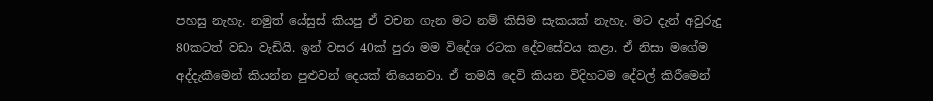පහසු නැහැ. නමුත් යේසුස් කියපු ඒ වචන ගැන මට නම් කිසිම සැකයක් නැහැ. මට දැන් අවුරුදු 80කටත් වඩා වැඩියි. ඉන් වසර 40ක් පුරා මම විදේශ රටක දේවසේවය කළා. ඒ නිසා මගේම අද්දැකීමෙන් කියන්න පුළුවන් දෙයක් තියෙනවා. ඒ තමයි දෙවි කියන විදිහටම දේවල් කිරීමෙන්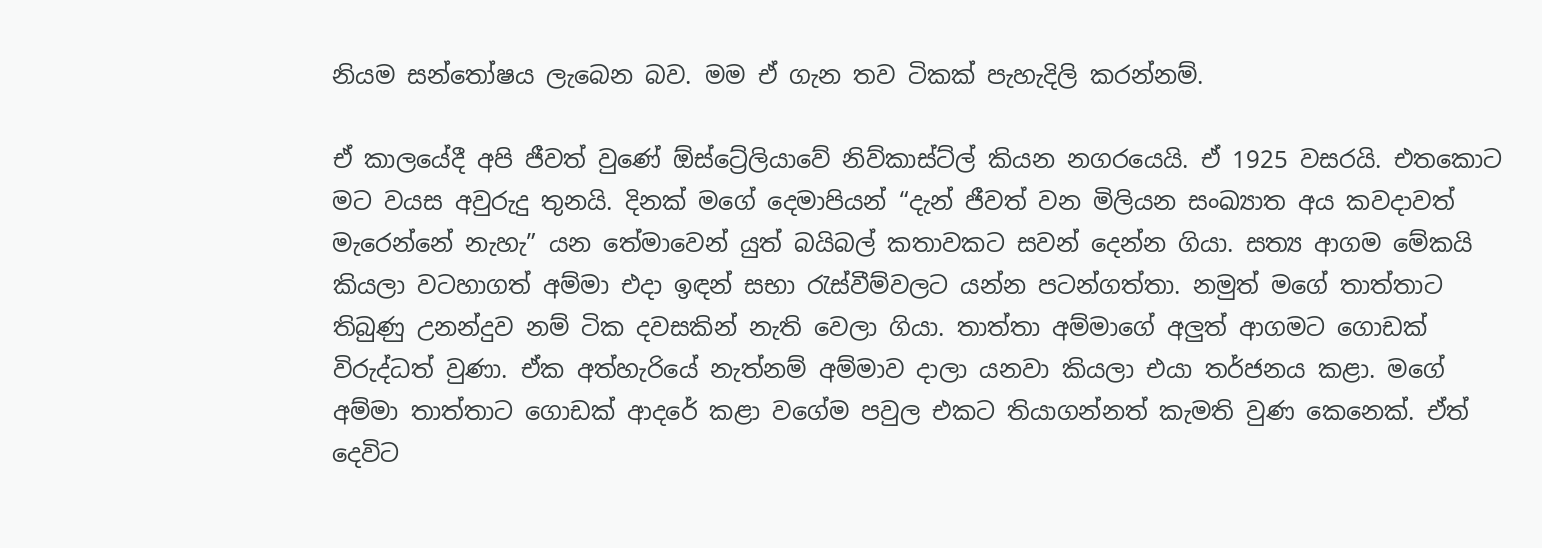නියම සන්තෝෂය ලැබෙන බව. මම ඒ ගැන තව ටිකක් පැහැදිලි කරන්නම්.

ඒ කාලයේදී අපි ජීවත් වුණේ ඕස්ට්‍රේලියාවේ නිව්කාස්ට්ල් කියන නගරයෙයි. ඒ 1925 වසරයි. එතකොට මට වයස අවුරුදු තුනයි. දිනක් මගේ දෙමාපියන් “දැන් ජීවත් වන මිලියන සංඛ්‍යාත අය කවදාවත් මැරෙන්නේ නැහැ” යන තේමාවෙන් යුත් බයිබල් කතාවකට සවන් දෙන්න ගියා. සත්‍ය ආගම මේකයි කියලා වටහාගත් අම්මා එදා ඉඳන් සභා රැස්වීම්වලට යන්න පටන්ගත්තා. නමුත් මගේ තාත්තාට තිබුණු උනන්දුව නම් ටික දවසකින් නැති වෙලා ගියා. තාත්තා අම්මාගේ අලුත් ආගමට ගොඩක් විරුද්ධත් වුණා. ඒක අත්හැරියේ නැත්නම් අම්මාව දාලා යනවා කියලා එයා තර්ජනය කළා. මගේ අම්මා තාත්තාට ගොඩක් ආදරේ කළා වගේම පවුල එකට තියාගන්නත් කැමති වුණ කෙනෙක්. ඒත් දෙවිට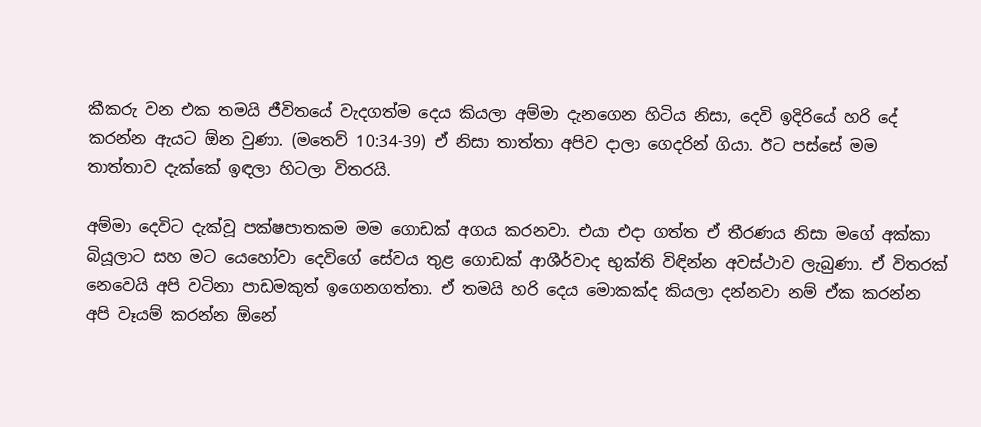කීකරු වන එක තමයි ජීවිතයේ වැදගත්ම දෙය කියලා අම්මා දැනගෙන හිටිය නිසා, දෙවි ඉදිරියේ හරි දේ කරන්න ඇයට ඕන වුණා. (මතෙව් 10:34-39) ඒ නිසා තාත්තා අපිව දාලා ගෙදරින් ගියා. ඊට පස්සේ මම තාත්තාව දැක්කේ ඉඳලා හිටලා විතරයි.

අම්මා දෙවිට දැක්වූ පක්ෂපාතකම මම ගොඩක් අගය කරනවා. එයා එදා ගත්ත ඒ තීරණය නිසා මගේ අක්කා බියූලාට සහ මට යෙහෝවා දෙවිගේ සේවය තුළ ගොඩක් ආශීර්වාද භුක්ති විඳින්න අවස්ථාව ලැබුණා. ඒ විතරක් නෙවෙයි අපි වටිනා පාඩමකුත් ඉගෙනගත්තා. ඒ තමයි හරි දෙය මොකක්ද කියලා දන්නවා නම් ඒක කරන්න අපි වෑයම් කරන්න ඕනේ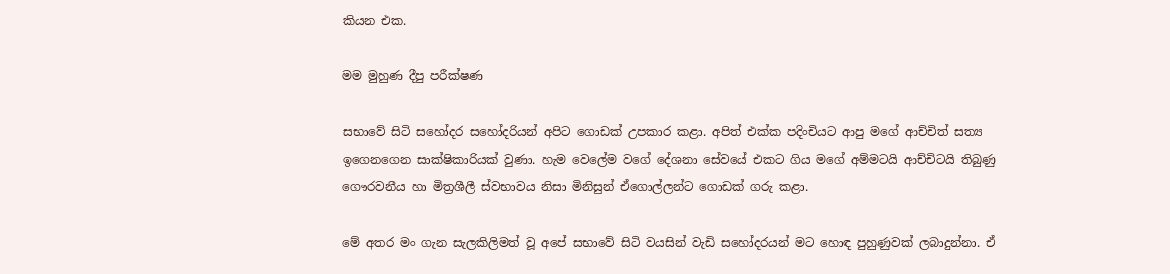කියන එක.

මම මුහුණ දීපු පරීක්ෂණ

සභාවේ සිටි සහෝදර සහෝදරියන් අපිට ගොඩක් උපකාර කළා. අපිත් එක්ක පදිංචියට ආපු මගේ ආච්චිත් සත්‍ය ඉගෙනගෙන සාක්ෂිකාරියක් වුණා. හැම වෙලේම වගේ දේශනා සේවයේ එකට ගිය මගේ අම්මටයි ආච්චිටයි තිබුණු ගෞරවනීය හා මිත්‍රශීලී ස්වභාවය නිසා මිනිසුන් ඒගොල්ලන්ට ගොඩක් ගරු කළා.

මේ අතර මං ගැන සැලකිලිමත් වූ අපේ සභාවේ සිටි වයසින් වැඩි සහෝදරයන් මට හොඳ පුහුණුවක් ලබාදුන්නා. ඒ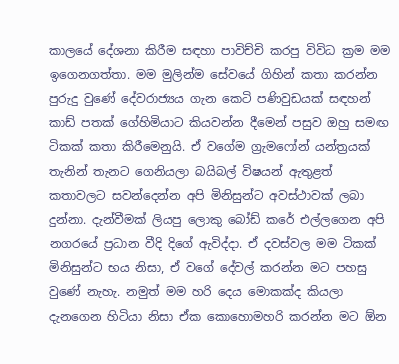කාලයේ දේශනා කිරීම සඳහා පාවිච්චි කරපු විවිධ ක්‍රම මම ඉගෙනගත්තා. මම මුලින්ම සේවයේ ගිහින් කතා කරන්න පුරුදු වුණේ දේවරාජ්‍යය ගැන කෙටි පණිවුඩයක් සඳහන් කාඩ් පතක් ගේහිමියාට කියවන්න දීමෙන් පසුව ඔහු සමඟ ටිකක් කතා කිරීමෙනුයි. ඒ වගේම ග්‍රැමෆෝන් යන්ත්‍රයක් තැනින් තැනට ගෙනියලා බයිබල් විෂයන් ඇතුළත් කතාවලට සවන්දෙන්න අපි මිනිසුන්ට අවස්ථාවක් ලබා දුන්නා. දැන්වීමක් ලියපු ලොකු බෝඩ් කරේ එල්ලගෙන අපි නගරයේ ප්‍රධාන වීදි දිගේ ඇවිද්දා. ඒ දවස්වල මම ටිකක් මිනිසුන්ට භය නිසා, ඒ වගේ දේවල් කරන්න මට පහසු වුණේ නැහැ. නමුත් මම හරි දෙය මොකක්ද කියලා දැනගෙන හිටියා නිසා ඒක කොහොමහරි කරන්න මට ඕන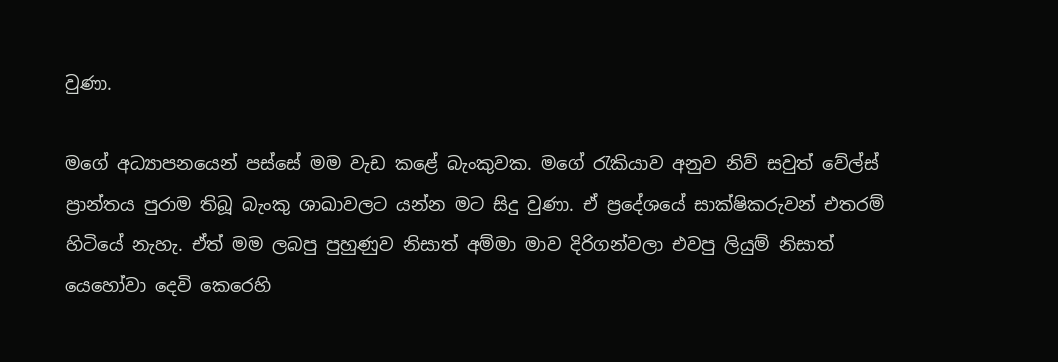වුණා.

මගේ අධ්‍යාපනයෙන් පස්සේ මම වැඩ කළේ බැංකුවක. මගේ රැකියාව අනුව නිව් සවුත් වේල්ස් ප්‍රාන්තය පුරාම තිබූ බැංකු ශාඛාවලට යන්න මට සිදු වුණා. ඒ ප්‍රදේශයේ සාක්ෂිකරුවන් එතරම් හිටියේ නැහැ. ඒත් මම ලබපු පුහුණුව නිසාත් අම්මා මාව දිරිගන්වලා එවපු ලියුම් නිසාත් යෙහෝවා දෙවි කෙරෙහි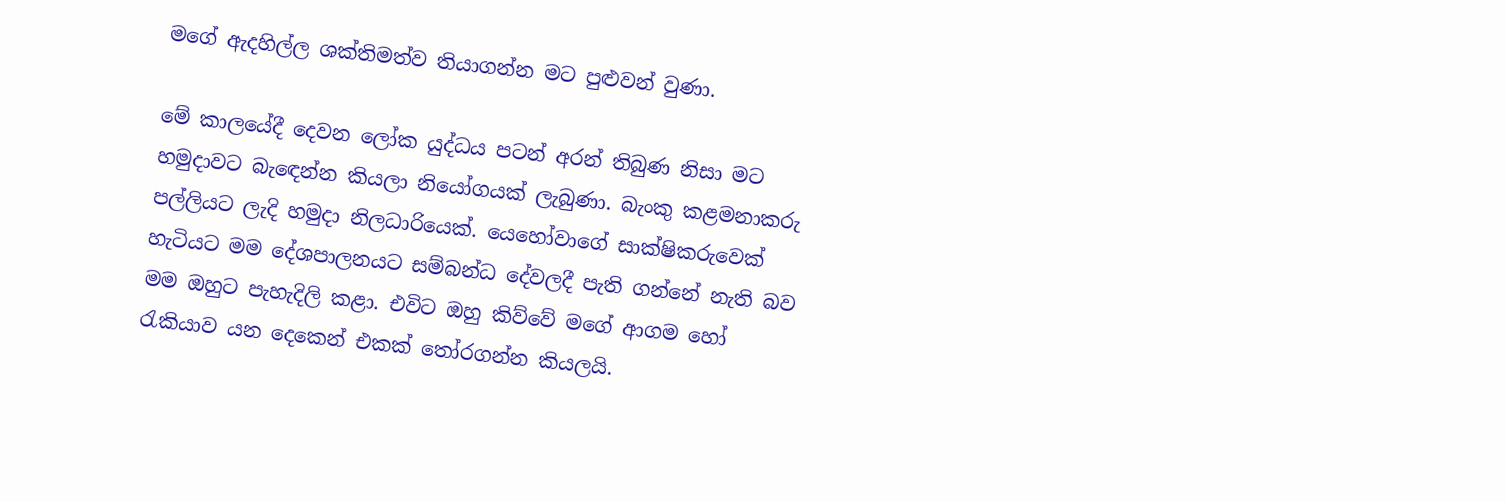මගේ ඇදහිල්ල ශක්තිමත්ව තියාගන්න මට පුළුවන් වුණා.

මේ කාලයේදී දෙවන ලෝක යුද්ධය පටන් අරන් තිබුණ නිසා මට හමුදාවට බැඳෙන්න කියලා නියෝගයක් ලැබුණා. බැංකු කළමනාකරු පල්ලියට ලැදි හමුදා නිලධාරියෙක්. යෙහෝවාගේ සාක්ෂිකරුවෙක් හැටියට මම දේශපාලනයට සම්බන්ධ දේවලදී පැති ගන්නේ නැති බව මම ඔහුට පැහැදිලි කළා. එවිට ඔහු කිව්වේ මගේ ආගම හෝ රැකියාව යන දෙකෙන් එකක් තෝරගන්න කියලයි.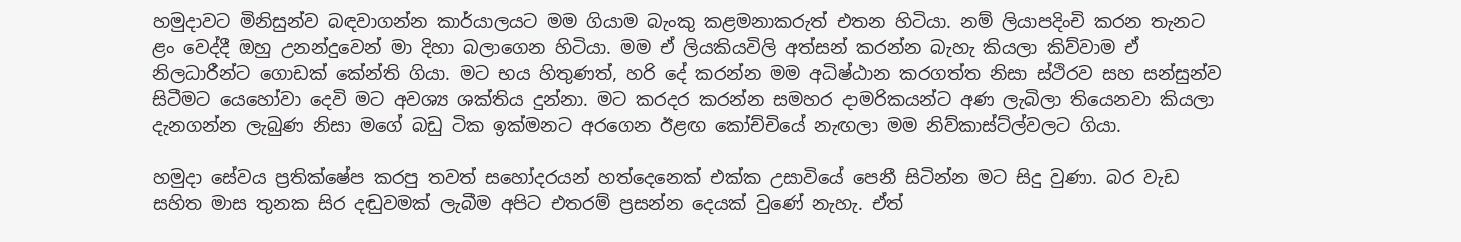හමුදාවට මිනිසුන්ව බඳවාගන්න කාර්යාලයට මම ගියාම බැංකු කළමනාකරුත් එතන හිටියා. නම් ලියාපදිංචි කරන තැනට ළං වෙද්දී ඔහු උනන්දුවෙන් මා දිහා බලාගෙන හිටියා. මම ඒ ලියකියවිලි අත්සන් කරන්න බැහැ කියලා කිව්වාම ඒ නිලධාරීන්ට ගොඩක් කේන්ති ගියා. මට භය හිතුණත්, හරි දේ කරන්න මම අධිෂ්ඨාන කරගත්ත නිසා ස්ථිරව සහ සන්සුන්ව සිටීමට යෙහෝවා දෙවි මට අවශ්‍ය ශක්තිය දුන්නා. මට කරදර කරන්න සමහර දාමරිකයන්ට අණ ලැබිලා තියෙනවා කියලා දැනගන්න ලැබුණ නිසා මගේ බඩු ටික ඉක්මනට අරගෙන ඊළඟ කෝච්චියේ නැඟලා මම නිව්කාස්ට්ල්වලට ගියා.

හමුදා සේවය ප්‍රතික්ෂේප කරපු තවත් සහෝදරයන් හත්දෙනෙක් එක්ක උසාවියේ පෙනී සිටින්න මට සිදු වුණා. බර වැඩ සහිත මාස තුනක සිර දඬුවමක් ලැබීම අපිට එතරම් ප්‍රසන්න දෙයක් වුණේ නැහැ. ඒත්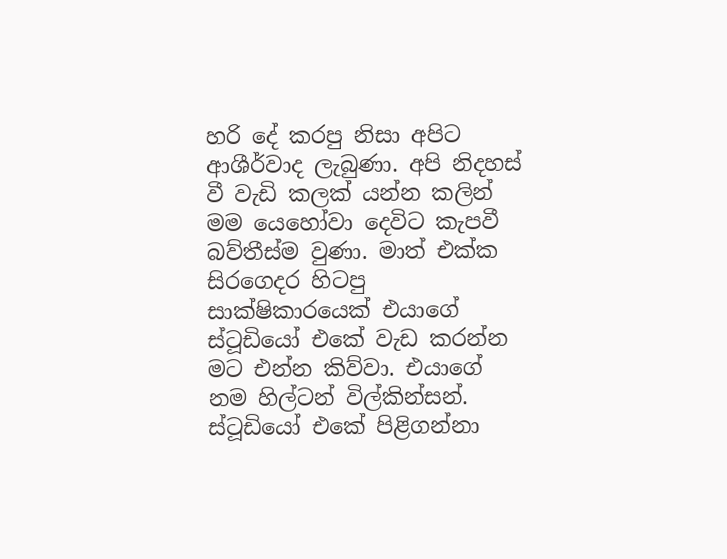හරි දේ කරපු නිසා අපිට ආශීර්වාද ලැබුණා. අපි නිදහස් වී වැඩි කලක් යන්න කලින් මම යෙහෝවා දෙවිට කැපවී බව්තීස්ම වුණා. මාත් එක්ක සිරගෙදර හිටපු සාක්ෂිකාරයෙක් එයාගේ ස්ටූඩියෝ එකේ වැඩ කරන්න මට එන්න කිව්වා. එයාගේ නම හිල්ටන් විල්කින්සන්. ස්ටූඩියෝ එකේ පිළිගන්නා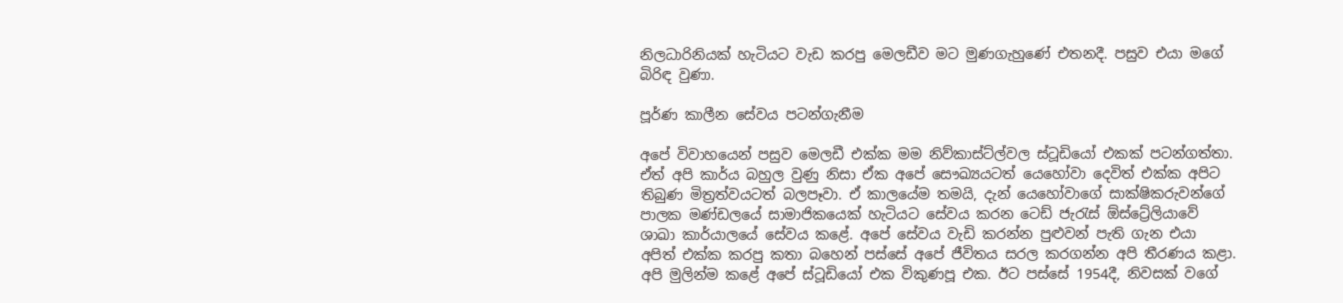නිලධාරිනියක් හැටියට වැඩ කරපු මෙලඩීව මට මුණගැහුණේ එතනදී. පසුව එයා මගේ බිරිඳ වුණා.

පූර්ණ කාලීන සේවය පටන්ගැනීම

අපේ විවාහයෙන් පසුව මෙලඩී එක්ක මම නිව්කාස්ට්ල්වල ස්ටූඩියෝ එකක් පටන්ගත්තා. ඒත් අපි කාර්ය බහුල වුණු නිසා ඒක අපේ සෞඛ්‍යයටත් යෙහෝවා දෙවිත් එක්ක අපිට තිබුණ මිත්‍රත්වයටත් බලපෑවා. ඒ කාලයේම තමයි, දැන් යෙහෝවාගේ සාක්ෂිකරුවන්ගේ පාලක මණ්ඩලයේ සාමාජිකයෙක් හැටියට සේවය කරන ටෙඩ් ජැරැස් ඕස්ට්‍රේලියාවේ ශාඛා කාර්යාලයේ සේවය කළේ. අපේ සේවය වැඩි කරන්න පුළුවන් පැති ගැන එයා අපිත් එක්ක කරපු කතා බහෙන් පස්සේ අපේ ජීවිතය සරල කරගන්න අපි තීරණය කළා. අපි මුලින්ම කළේ අපේ ස්ටූඩියෝ එක විකුණපූ එක. ඊට පස්සේ 1954දී, නිවසක් වගේ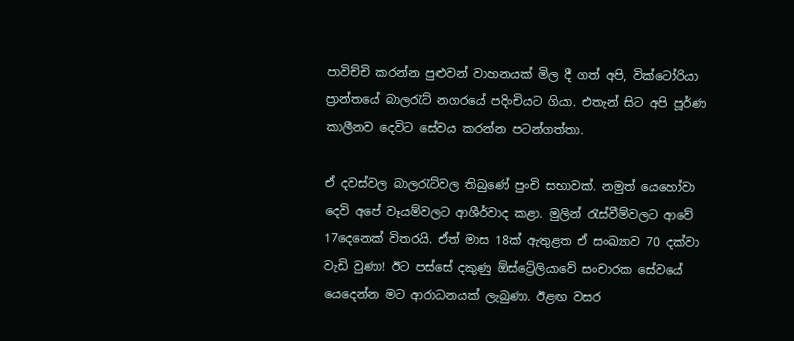පාවිච්චි කරන්න පුළුවන් වාහනයක් මිල දී ගත් අපි, වික්ටෝරියා ප්‍රාන්තයේ බාලරැට් නගරයේ පදිංචියට ගියා. එතැන් සිට අපි පූර්ණ කාලීනව දෙවිට සේවය කරන්න පටන්ගත්තා.

ඒ දවස්වල බාලරැට්වල තිබුණේ පුංචි සභාවක්. නමුත් යෙහෝවා දෙවි අපේ වෑයම්වලට ආශීර්වාද කළා. මුලින් රැස්වීම්වලට ආවේ 17දෙනෙක් විතරයි. ඒත් මාස 18ක් ඇතුළත ඒ සංඛ්‍යාව 70 දක්වා වැඩි වුණා! ඊට පස්සේ දකුණු ඕස්ට්‍රේලියාවේ සංචාරක සේවයේ යෙදෙන්න මට ආරාධනයක් ලැබුණා. ඊළඟ වසර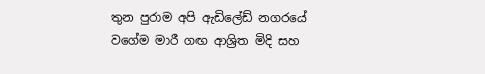තුන පුරාම අපි ඇඩිලේඩ් නගරයේ වගේම මාරී ගඟ ආශ්‍රිත මිදි සහ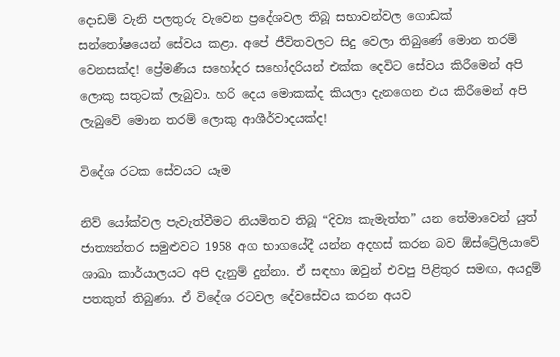දොඩම් වැනි පලතුරු වැවෙන ප්‍රදේශවල තිබූ සභාවන්වල ගොඩක් සන්තෝෂයෙන් සේවය කළා. අපේ ජීවිතවලට සිදු වෙලා තිබුණේ මොන තරම් වෙනසක්ද! ප්‍රේමණීය සහෝදර සහෝදරියන් එක්ක දෙවිට සේවය කිරීමෙන් අපි ලොකු සතුටක් ලැබුවා. හරි දෙය මොකක්ද කියලා දැනගෙන එය කිරීමෙන් අපි ලැබුවේ මොන තරම් ලොකු ආශීර්වාදයක්ද!

විදේශ රටක සේවයට යෑම

නිව් යෝක්වල පැවැත්වීමට නියමිතව තිබූ “දිව්‍ය කැමැත්ත” යන තේමාවෙන් යුත් ජාත්‍යන්තර සමුළුවට 1958 අග භාගයේදී යන්න අදහස් කරන බව ඕස්ට්‍රේලියාවේ ශාඛා කාර්යාලයට අපි දැනුම් දුන්නා. ඒ සඳහා ඔවුන් එවපු පිළිතුර සමඟ, අයදුම් පතකුත් තිබුණා. ඒ විදේශ රටවල දේවසේවය කරන අයව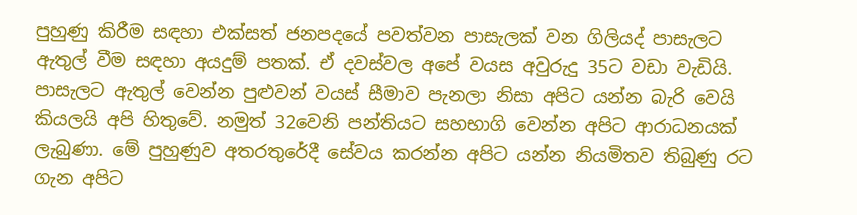පුහුණු කිරීම සඳහා එක්සත් ජනපදයේ පවත්වන පාසැලක් වන ගිලියද් පාසැලට ඇතුල් වීම සඳහා අයදුම් පතක්. ඒ දවස්වල අපේ වයස අවුරුදු 35ට වඩා වැඩියි. පාසැලට ඇතුල් වෙන්න පුළුවන් වයස් සීමාව පැනලා නිසා අපිට යන්න බැරි වෙයි කියලයි අපි හිතුවේ. නමුත් 32වෙනි පන්තියට සහභාගි වෙන්න අපිට ආරාධනයක් ලැබුණා. මේ පුහුණුව අතරතුරේදී සේවය කරන්න අපිට යන්න නියමිතව තිබුණු රට ගැන අපිට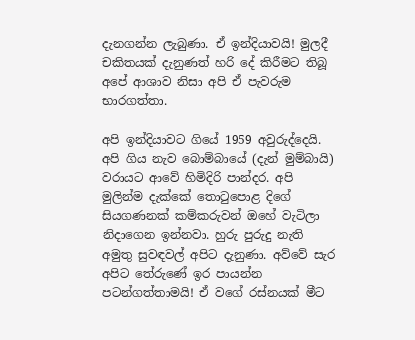දැනගන්න ලැබුණා. ඒ ඉන්දියාවයි! මුලදී චකිතයක් දැනුණත් හරි දේ කිරීමට තිබූ අපේ ආශාව නිසා අපි ඒ පැවරුම භාරගත්තා.

අපි ඉන්දියාවට ගියේ 1959 අවුරුද්දෙයි. අපි ගිය නැව බොම්බායේ (දැන් මුම්බායි) වරායට ආවේ හිමිදිරි පාන්දර. අපි මුලින්ම දැක්කේ තොටුපොළ දිගේ සියගණනක් කම්කරුවන් ඔහේ වැටිලා නිදාගෙන ඉන්නවා. හුරු පුරුදු නැති අමුතු සුවඳවල් අපිට දැනුණා. අව්වේ සැර අපිට තේරුණේ ඉර පායන්න පටන්ගත්තාමයි! ඒ වගේ රස්නයක් මීට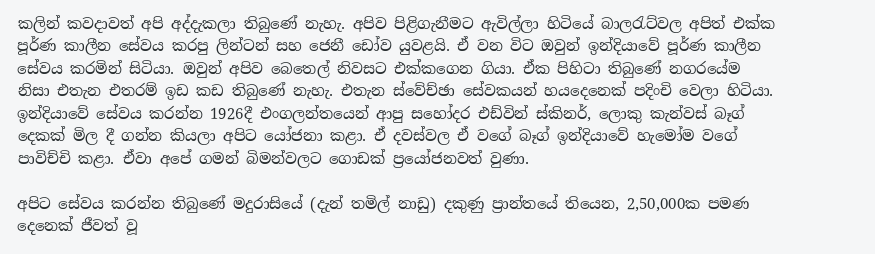කලින් කවදාවත් අපි අද්දැකලා තිබුණේ නැහැ. අපිව පිළිගැනීමට ඇවිල්ලා හිටියේ බාලරැට්වල අපිත් එක්ක පූර්ණ කාලීන සේවය කරපු ලින්ටන් සහ ජෙනී ඩෝව යුවළයි. ඒ වන විට ඔවුන් ඉන්දියාවේ පූර්ණ කාලීන සේවය කරමින් සිටියා. ඔවුන් අපිව බෙතෙල් නිවසට එක්කගෙන ගියා. ඒක පිහිටා තිබුණේ නගරයේම නිසා එතැන එතරම් ඉඩ කඩ තිබුණේ නැහැ. එතැන ස්වේච්ඡා සේවකයන් හයදෙනෙක් පදිංචි වෙලා හිටියා. ඉන්දියාවේ සේවය කරන්න 1926දී එංගලන්තයෙන් ආපු සහෝදර එඩ්වින් ස්කිනර්, ලොකු කැන්වස් බෑග් දෙකක් මිල දී ගන්න කියලා අපිට යෝජනා කළා. ඒ දවස්වල ඒ වගේ බෑග් ඉන්දියාවේ හැමෝම වගේ පාවිච්චි කළා. ඒවා අපේ ගමන් බිමන්වලට ගොඩක් ප්‍රයෝජනවත් වුණා.

අපිට සේවය කරන්න තිබුණේ මදුරාසියේ (දැන් තමිල් නාඩු) දකුණු ප්‍රාන්තයේ තියෙන, 2,50,000ක පමණ දෙනෙක් ජීවත් වූ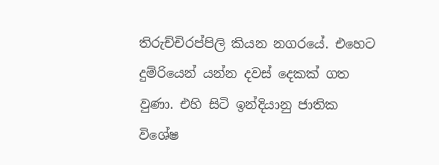තිරුච්චිරප්පිලි කියන නගරයේ. එහෙට දුම්රියෙන් යන්න දවස් දෙකක් ගත වුණා. එහි සිටි ඉන්දියානු ජාතික විශේෂ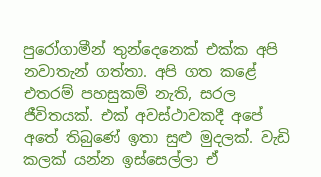පුරෝගාමීන් තුන්දෙනෙක් එක්ක අපි නවාතැන් ගත්තා. අපි ගත කළේ එතරම් පහසුකම් නැති, සරල ජීවිතයක්. එක් අවස්ථාවකදී අපේ අතේ තිබුණේ ඉතා සුළු මුදලක්. වැඩි කලක් යන්න ඉස්සෙල්ලා ඒ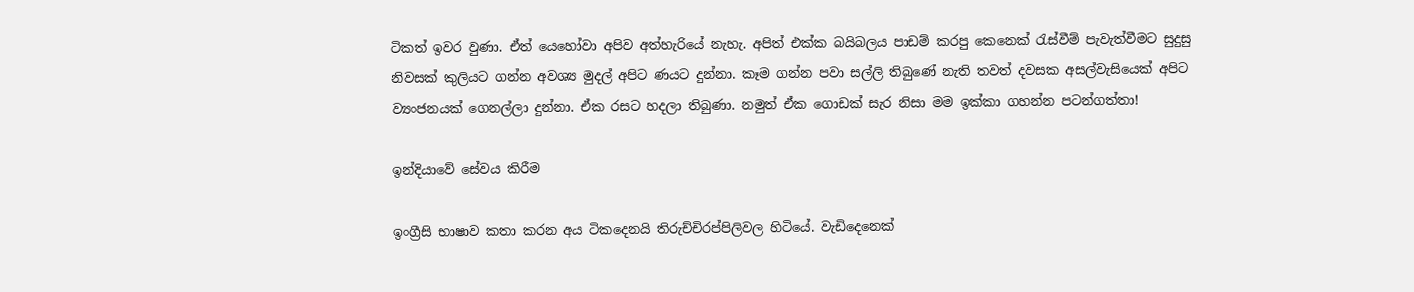ටිකත් ඉවර වුණා. ඒත් යෙහෝවා අපිව අත්හැරියේ නැහැ. අපිත් එක්ක බයිබලය පාඩම් කරපු කෙනෙක් රැස්වීම් පැවැත්වීමට සුදුසු නිවසක් කුලියට ගන්න අවශ්‍ය මුදල් අපිට ණයට දුන්නා. කෑම ගන්න පවා සල්ලි තිබුණේ නැති තවත් දවසක අසල්වැසියෙක් අපිට ව්‍යංජනයක් ගෙනල්ලා දුන්නා. ඒක රසට හදලා තිබුණා. නමුත් ඒක ගොඩක් සැර නිසා මම ඉක්කා ගහන්න පටන්ගත්තා!

ඉන්දියාවේ සේවය කිරීම

ඉංග්‍රීසි භාෂාව කතා කරන අය ටිකදෙනයි තිරුච්චිරප්පිලිවල හිටියේ. වැඩිදෙනෙක්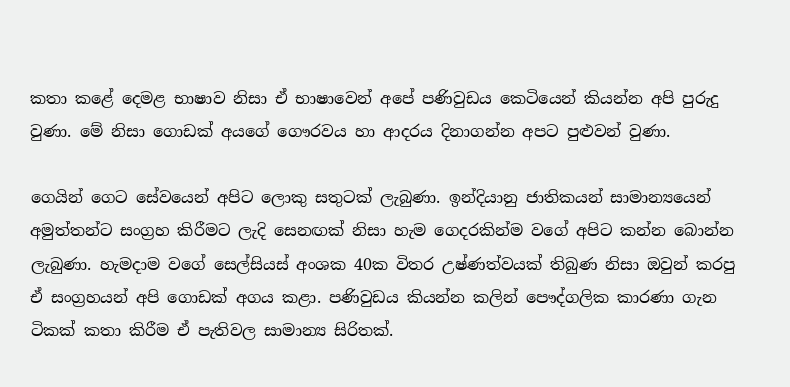කතා කළේ දෙමළ භාෂාව නිසා ඒ භාෂාවෙන් අපේ පණිවුඩය කෙටියෙන් කියන්න අපි පුරුදු වුණා. මේ නිසා ගොඩක් අයගේ ගෞරවය හා ආදරය දිනාගන්න අපට පුළුවන් වුණා.

ගෙයින් ගෙට සේවයෙන් අපිට ලොකු සතුටක් ලැබුණා. ඉන්දියානු ජාතිකයන් සාමාන්‍යයෙන් අමුත්තන්ට සංග්‍රහ කිරීමට ලැදි සෙනඟක් නිසා හැම ගෙදරකින්ම වගේ අපිට කන්න බොන්න ලැබුණා. හැමදාම වගේ සෙල්සියස් අංශක 40ක විතර උෂ්ණත්වයක් තිබුණ නිසා ඔවුන් කරපු ඒ සංග්‍රහයන් අපි ගොඩක් අගය කළා. පණිවුඩය කියන්න කලින් පෞද්ගලික කාරණා ගැන ටිකක් කතා කිරීම ඒ පැතිවල සාමාන්‍ය සිරිතක්.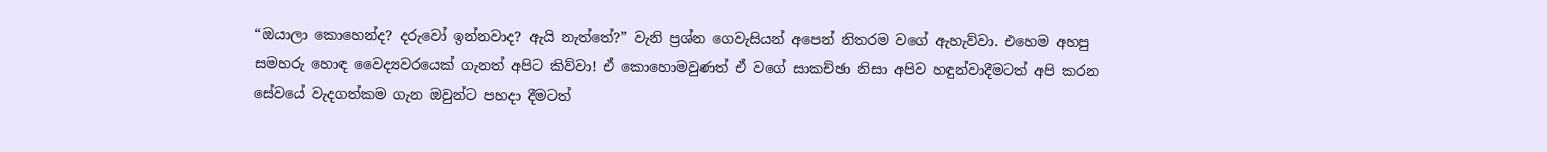“ඔයාලා කොහෙන්ද? දරුවෝ ඉන්නවාද? ඇයි නැත්තේ?” වැනි ප්‍රශ්න ගෙවැසියන් අපෙන් නිතරම වගේ ඇහැව්වා. එහෙම අහපු සමහරු හොඳ වෛද්‍යවරයෙක් ගැනත් අපිට කිව්වා! ඒ කොහොමවුණත් ඒ වගේ සාකච්ඡා නිසා අපිව හඳුන්වාදීමටත් අපි කරන සේවයේ වැදගත්කම ගැන ඔවුන්ට පහදා දීමටත්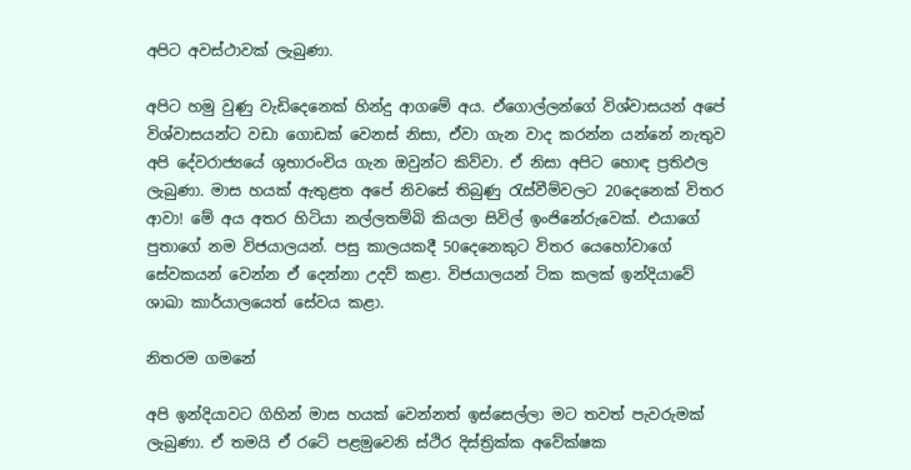අපිට අවස්ථාවක් ලැබුණා.

අපිට හමු වුණු වැඩිදෙනෙක් හින්දු ආගමේ අය. ඒගොල්ලන්ගේ විශ්වාසයන් අපේ විශ්වාසයන්ට වඩා ගොඩක් වෙනස් නිසා, ඒවා ගැන වාද කරන්න යන්නේ නැතුව අපි දේවරාජ්‍යයේ ශුභාරංචිය ගැන ඔවුන්ට කිව්වා. ඒ නිසා අපිට හොඳ ප්‍රතිඵල ලැබුණා. මාස හයක් ඇතුළත අපේ නිවසේ තිබුණු රැස්වීම්වලට 20දෙනෙක් විතර ආවා! මේ අය අතර හිටියා නල්ලතම්බි කියලා සිවිල් ඉංජිනේරුවෙක්. එයාගේ පුතාගේ නම විජයාලයන්. පසු කාලයකදී 50දෙනෙකුට විතර යෙහෝවාගේ සේවකයන් වෙන්න ඒ දෙන්නා උදව් කළා. විජයාලයන් ටික කලක් ඉන්දියාවේ ශාඛා කාර්යාලයෙත් සේවය කළා.

නිතරම ගමනේ

අපි ඉන්දියාවට ගිහින් මාස හයක් වෙන්නත් ඉස්සෙල්ලා මට තවත් පැවරුමක් ලැබුණා. ඒ තමයි ඒ රටේ පළමුවෙනි ස්ථිර දිස්ත්‍රික්ක අවේක්ෂක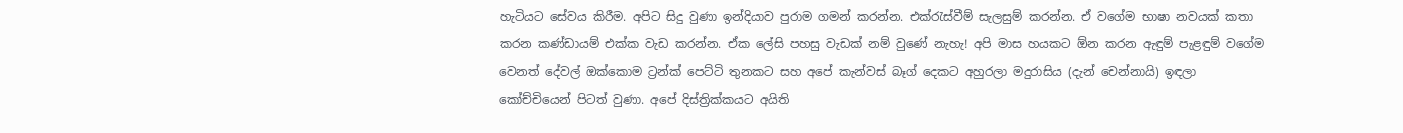හැටියට සේවය කිරීම. අපිට සිදු වුණා ඉන්දියාව පුරාම ගමන් කරන්න. එක්රැස්වීම් සැලසුම් කරන්න. ඒ වගේම භාෂා නවයක් කතා කරන කණ්ඩායම් එක්ක වැඩ කරන්න. ඒක ලේසි පහසු වැඩක් නම් වුණේ නැහැ! අපි මාස හයකට ඕන කරන ඇඳුම් පැළඳුම් වගේම වෙනත් දේවල් ඔක්කොම ට්‍රන්ක් පෙට්ටි තුනකට සහ අපේ කැන්වස් බෑග් දෙකට අහුරලා මදුරාසිය (දැන් චෙන්නායි) ඉඳලා කෝච්චියෙන් පිටත් වුණා. අපේ දිස්ත්‍රික්කයට අයිති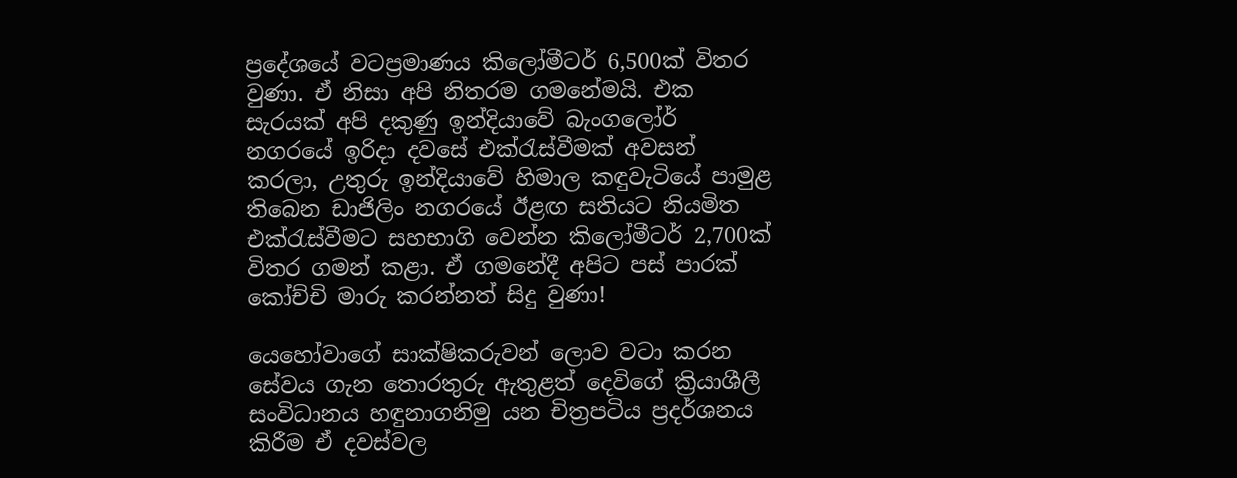ප්‍රදේශයේ වටප්‍රමාණය කිලෝමීටර් 6,500ක් විතර වුණා. ඒ නිසා අපි නිතරම ගමනේමයි. එක සැරයක් අපි දකුණු ඉන්දියාවේ බැංගලෝර් නගරයේ ඉරිදා දවසේ එක්රැස්වීමක් අවසන් කරලා, උතුරු ඉන්දියාවේ හිමාල කඳුවැටියේ පාමුළ තිබෙන ඩාජිලිං නගරයේ ඊළඟ සතියට නියමිත එක්රැස්වීමට සහභාගි වෙන්න කිලෝමීටර් 2,700ක් විතර ගමන් කළා. ඒ ගමනේදී අපිට පස් පාරක් කෝච්චි මාරු කරන්නත් සිදු වුණා!

යෙහෝවාගේ සාක්ෂිකරුවන් ලොව වටා කරන සේවය ගැන තොරතුරු ඇතුළත් දෙවිගේ ක්‍රියාශීලී සංවිධානය හඳුනාගනිමු යන චිත්‍රපටිය ප්‍රදර්ශනය කිරීම ඒ දවස්වල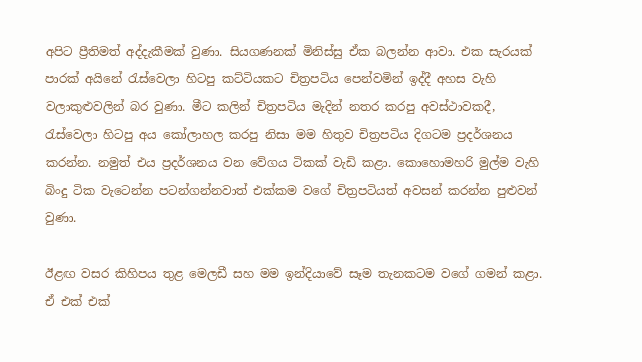අපිට ප්‍රීතිමත් අද්දැකීමක් වුණා. සියගණනක් මිනිස්සු ඒක බලන්න ආවා. එක සැරයක් පාරක් අයිනේ රැස්වෙලා හිටපු කට්ටියකට චිත්‍රපටිය පෙන්වමින් ඉද්දී අහස වැහි වලාකුළුවලින් බර වුණා. මීට කලින් චිත්‍රපටිය මැදින් නතර කරපු අවස්ථාවකදී, රැස්වෙලා හිටපු අය කෝලාහල කරපු නිසා මම හිතුව චිත්‍රපටිය දිගටම ප්‍රදර්ශනය කරන්න. නමුත් එය ප්‍රදර්ශනය වන වේගය ටිකක් වැඩි කළා. කොහොමහරි මුල්ම වැහි බිංදු ටික වැටෙන්න පටන්ගන්නවාත් එක්කම වගේ චිත්‍රපටියත් අවසන් කරන්න පුළුවන් වුණා.

ඊළඟ වසර කිහිපය තුළ මෙලඩී සහ මම ඉන්දියාවේ සෑම තැනකටම වගේ ගමන් කළා. ඒ එක් එක්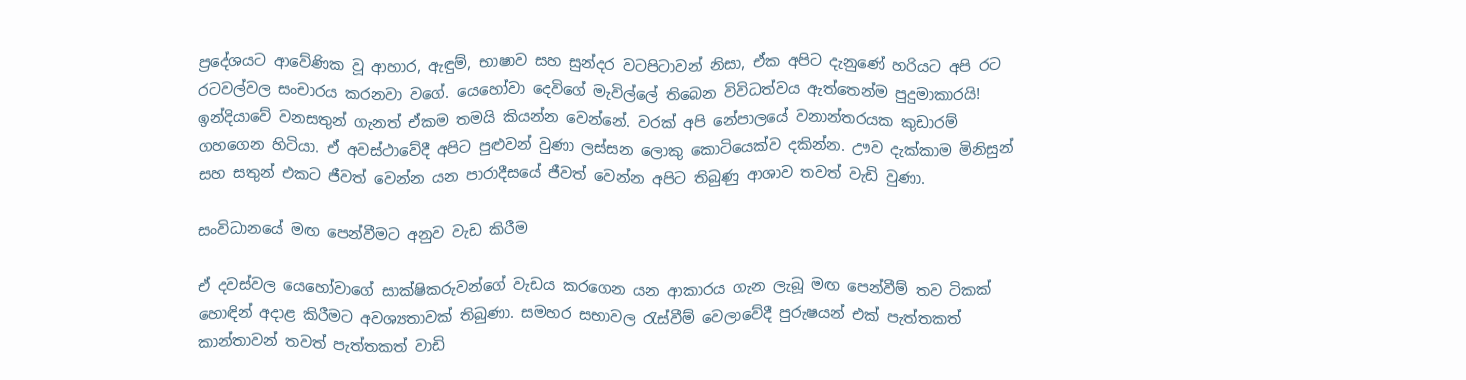ප්‍රදේශයට ආවේණික වූ ආහාර, ඇඳුම්, භාෂාව සහ සුන්දර වටපිටාවන් නිසා, ඒක අපිට දැනුණේ හරියට අපි රට රටවල්වල සංචාරය කරනවා වගේ. යෙහෝවා දෙවිගේ මැවිල්ලේ තිබෙන විවිධත්වය ඇත්තෙන්ම පුදුමාකාරයි! ඉන්දියාවේ වනසතුන් ගැනත් ඒකම තමයි කියන්න වෙන්නේ. වරක් අපි නේපාලයේ වනාන්තරයක කුඩාරම් ගහගෙන හිටියා. ඒ අවස්ථාවේදී අපිට පුළුවන් වුණා ලස්සන ලොකු කොටියෙක්ව දකින්න. ඌව දැක්කාම මිනිසුන් සහ සතුන් එකට ජීවත් වෙන්න යන පාරාදීසයේ ජීවත් වෙන්න අපිට තිබුණු ආශාව තවත් වැඩි වුණා.

සංවිධානයේ මඟ පෙන්වීමට අනුව වැඩ කිරීම

ඒ දවස්වල යෙහෝවාගේ සාක්ෂිකරුවන්ගේ වැඩය කරගෙන යන ආකාරය ගැන ලැබූ මඟ පෙන්වීම් තව ටිකක් හොඳින් අදාළ කිරීමට අවශ්‍යතාවක් තිබුණා. සමහර සභාවල රැස්වීම් වෙලාවේදී පුරුෂයන් එක් පැත්තකත් කාන්තාවන් තවත් පැත්තකත් වාඩි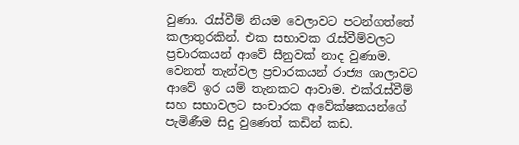වුණා. රැස්වීම් නියම වෙලාවට පටන්ගත්තේ කලාතුරකින්. එක සභාවක රැස්වීම්වලට ප්‍රචාරකයන් ආවේ සීනුවක් නාද වුණාම. වෙනත් තැන්වල ප්‍රචාරකයන් රාජ්‍ය ශාලාවට ආවේ ඉර යම් තැනකට ආවාම. එක්රැස්වීම් සහ සභාවලට සංචාරක අවේක්ෂකයන්ගේ පැමිණීම සිදු වුණෙත් කඩින් කඩ.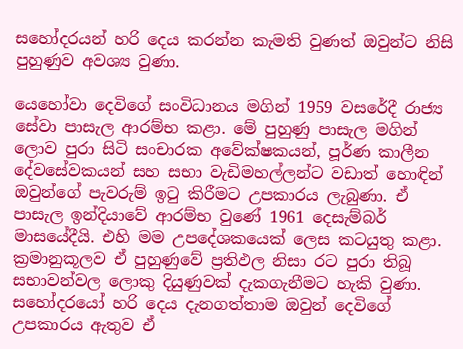සහෝදරයන් හරි දෙය කරන්න කැමති වුණත් ඔවුන්ට නිසි පුහුණුව අවශ්‍ය වුණා.

යෙහෝවා දෙවිගේ සංවිධානය මගින් 1959 වසරේදී රාජ්‍ය සේවා පාසැල ආරම්භ කළා. මේ පුහුණු පාසැල මගින් ලොව පුරා සිටි සංචාරක අවේක්ෂකයන්, පූර්ණ කාලීන දේවසේවකයන් සහ සභා වැඩිමහල්ලන්ට වඩාත් හොඳින් ඔවුන්ගේ පැවරුම් ඉටු කිරීමට උපකාරය ලැබුණා. ඒ පාසැල ඉන්දියාවේ ආරම්භ වුණේ 1961 දෙසැම්බර් මාසයේදීයි. එහි මම උපදේශකයෙක් ලෙස කටයුතු කළා. ක්‍රමානුකූලව ඒ පුහුණුවේ ප්‍රතිඵල නිසා රට පුරා තිබූ සභාවන්වල ලොකු දියුණුවක් දැකගැනීමට හැකි වුණා. සහෝදරයෝ හරි දෙය දැනගත්තාම ඔවුන් දෙවිගේ උපකාරය ඇතුව ඒ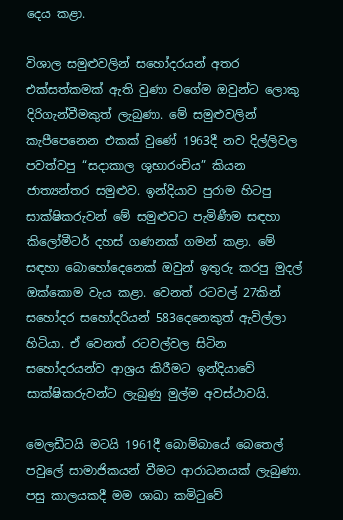දෙය කළා.

විශාල සමුළුවලින් සහෝදරයන් අතර එක්සත්කමක් ඇති වුණා වගේම ඔවුන්ට ලොකු දිරිගැන්වීමකුත් ලැබුණා. මේ සමුළුවලින් කැපීපෙනෙන එකක් වුණේ 1963දී නව දිල්ලිවල පවත්වපු “සදාකාල ශුභාරංචිය” කියන ජාත්‍යන්තර සමුළුව. ඉන්දියාව පුරාම හිටපු සාක්ෂිකරුවන් මේ සමුළුවට පැමිණීම සඳහා කිලෝමීටර් දහස් ගණනක් ගමන් කළා. මේ සඳහා බොහෝදෙනෙක් ඔවුන් ඉතුරු කරපු මුදල් ඔක්කොම වැය කළා. වෙනත් රටවල් 27කින් සහෝදර සහෝදරියන් 583දෙනෙකුත් ඇවිල්ලා හිටියා. ඒ වෙනත් රටවල්වල සිටින සහෝදරයන්ව ආශ්‍රය කිරීමට ඉන්දියාවේ සාක්ෂිකරුවන්ට ලැබුණු මුල්ම අවස්ථාවයි.

මෙලඩීටයි මටයි 1961දී බොම්බායේ බෙතෙල් පවුලේ සාමාජිකයන් වීමට ආරාධනයක් ලැබුණා. පසු කාලයකදී මම ශාඛා කමිටුවේ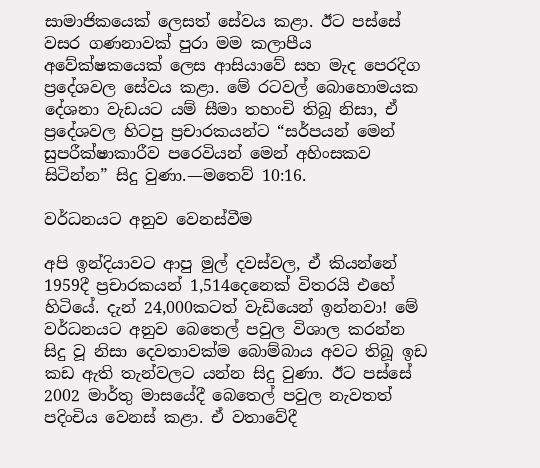සාමාජිකයෙක් ලෙසත් සේවය කළා. ඊට පස්සේ වසර ගණනාවක් පුරා මම කලාපීය අවේක්ෂකයෙක් ලෙස ආසියාවේ සහ මැද පෙරදිග ප්‍රදේශවල සේවය කළා. මේ රටවල් බොහොමයක දේශනා වැඩයට යම් සීමා තහංචි තිබූ නිසා, ඒ ප්‍රදේශවල හිටපු ප්‍රචාරකයන්ට “සර්පයන් මෙන් සුපරීක්ෂාකාරීව පරෙවියන් මෙන් අහිංසකව සිටින්න” සිදු වුණා.—මතෙව් 10:16.

වර්ධනයට අනුව වෙනස්වීම

අපි ඉන්දියාවට ආපු මුල් දවස්වල, ඒ කියන්නේ 1959දී ප්‍රචාරකයන් 1,514දෙනෙක් විතරයි එහේ හිටියේ. දැන් 24,000කටත් වැඩියෙන් ඉන්නවා! මේ වර්ධනයට අනුව බෙතෙල් පවුල විශාල කරන්න සිදු වූ නිසා දෙවතාවක්ම බොම්බාය අවට තිබූ ඉඩ කඩ ඇති තැන්වලට යන්න සිදු වුණා. ඊට පස්සේ 2002 මාර්තු මාසයේදී බෙතෙල් පවුල නැවතත් පදිංචිය වෙනස් කළා. ඒ වතාවේදී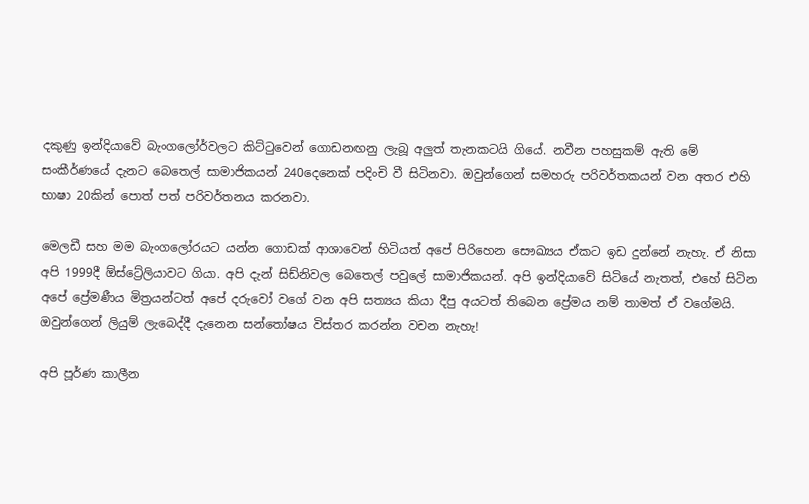දකුණු ඉන්දියාවේ බැංගලෝර්වලට කිට්ටුවෙන් ගොඩනඟනු ලැබූ අලුත් තැනකටයි ගියේ. නවීන පහසුකම් ඇති මේ සංකීර්ණයේ දැනට බෙතෙල් සාමාජිකයන් 240දෙනෙක් පදිංචි වී සිටිනවා. ඔවුන්ගෙන් සමහරු පරිවර්තකයන් වන අතර එහි භාෂා 20කින් පොත් පත් පරිවර්තනය කරනවා.

මෙලඩී සහ මම බැංගලෝරයට යන්න ගොඩක් ආශාවෙන් හිටියත් අපේ පිරිහෙන සෞඛ්‍යය ඒකට ඉඩ දුන්නේ නැහැ. ඒ නිසා අපි 1999දී ඕස්ට්‍රේලියාවට ගියා. අපි දැන් සිඩ්නිවල බෙතෙල් පවුලේ සාමාජිකයන්. අපි ඉන්දියාවේ සිටියේ නැතත්, එහේ සිටින අපේ ප්‍රේමණීය මිත්‍රයන්ටත් අපේ දරුවෝ වගේ වන අපි සත්‍යය කියා දීපු අයටත් තිබෙන ප්‍රේමය නම් තාමත් ඒ වගේමයි. ඔවුන්ගෙන් ලියුම් ලැබෙද්දී දැනෙන සන්තෝෂය විස්තර කරන්න වචන නැහැ!

අපි පූර්ණ කාලීන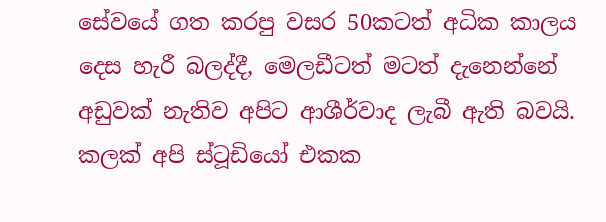සේවයේ ගත කරපු වසර 50කටත් අධික කාලය දෙස හැරී බලද්දී, මෙලඩීටත් මටත් දැනෙන්නේ අඩුවක් නැතිව අපිට ආශීර්වාද ලැබී ඇති බවයි. කලක් අපි ස්ටූඩියෝ එකක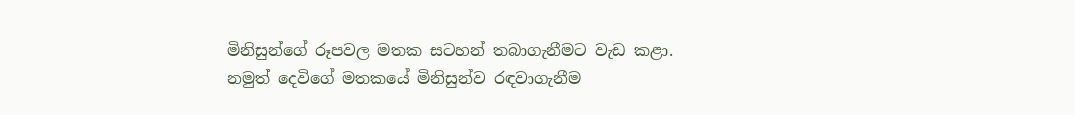මිනිසුන්ගේ රූපවල මතක සටහන් තබාගැනීමට වැඩ කළා. නමුත් දෙවිගේ මතකයේ මිනිසුන්ව රඳවාගැනීම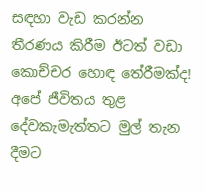සඳහා වැඩ කරන්න තීරණය කිරීම ඊටත් වඩා කොච්චර හොඳ තේරීමක්ද! අපේ ජීවිතය තුළ දේවකැමැත්තට මුල් තැන දීමට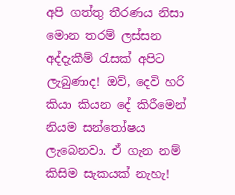අපි ගත්තු තීරණය නිසා මොන තරම් ලස්සන අද්දැකීම් රැසක් අපිට ලැබුණාද! ඔව්, දෙවි හරි කියා කියන දේ කිරීමෙන් නියම සන්තෝෂය ලැබෙනවා. ඒ ගැන නම් කිසිම සැකයක් නැහැ!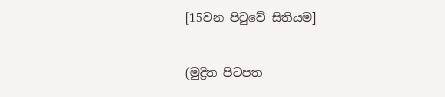[15වන පිටුවේ සිතියම]

(මුද්‍රිත පිටපත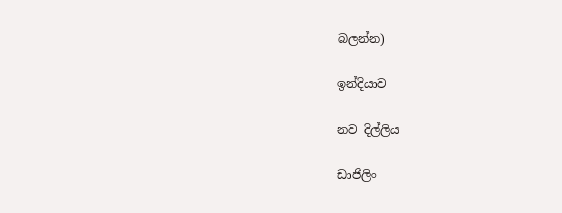බලන්න)

ඉන්දියාව

නව දිල්ලිය

ඩාජිලිං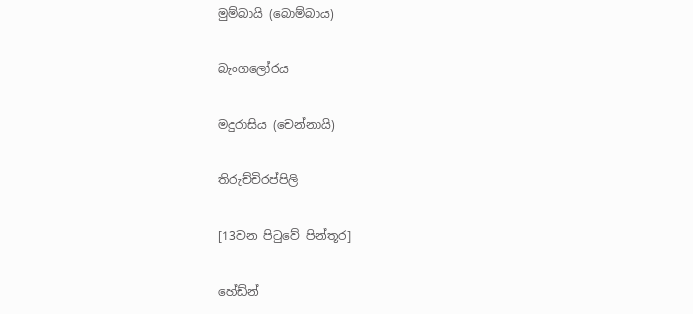මුම්බායි (බොම්බාය)

බැංගලෝරය

මදුරාසිය (චෙන්නායි)

තිරුච්චිරප්පිලි

[13වන පිටුවේ පින්තූර]

හේඩ්න්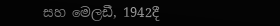සහ මෙලඩී, 1942දී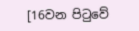[16වන පිටුවේ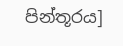පින්තූරය]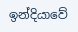ඉන්දියාවේ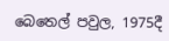බෙතෙල් පවුල, 1975දී